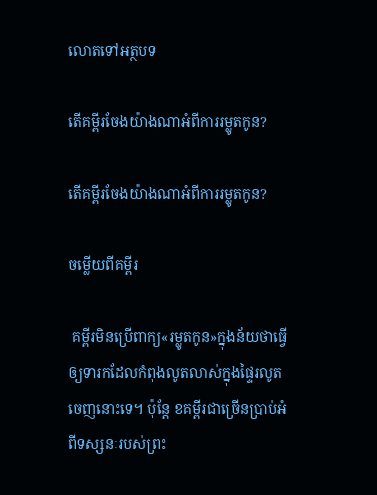លោតទៅអត្ថបទ

តើគម្ពីរចែងយ៉ាងណាអំពីការរម្លូតកូន?

តើគម្ពីរចែងយ៉ាងណាអំពីការរម្លូតកូន?

ចម្លើយពីគម្ពីរ

 គម្ពីរមិនប្រើពាក្យ«រម្លូតកូន»ក្នុងន័យថាធ្វើឲ្យទារកដែលកំពុងលូតលាស់ក្នុងផ្ទៃរលូតចេញនោះទេ។ ប៉ុន្ដែ ខគម្ពីរជាច្រើនប្រាប់អំពីទស្សនៈរបស់ព្រះ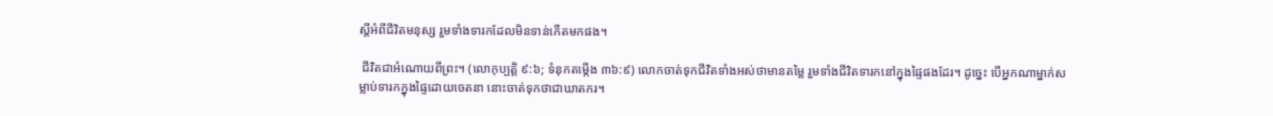ស្ដីអំពីជីវិតមនុស្ស រួមទាំងទារកដែលមិនទាន់កើតមកផង។

 ជីវិតជាអំណោយពីព្រះ។ (លោកុប្បត្តិ ៩:៦; ទំនុកតម្កើង ៣៦:៩) លោកចាត់ទុកជីវិតទាំងអស់ថាមានតម្លៃ រួមទាំងជីវិតទារកនៅក្នុងផ្ទៃផងដែរ។ ដូច្នេះ បើអ្នកណាម្នាក់សម្លាប់ទារកក្នុងផ្ទៃដោយចេតនា នោះចាត់ទុកថាជាឃាតករ។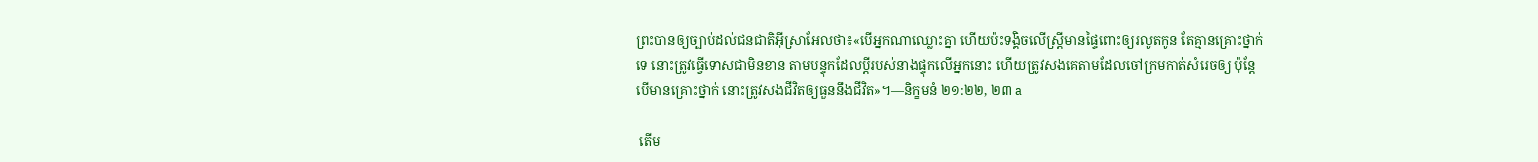ព្រះបានឲ្យច្បាប់ដល់ជនជាតិអ៊ីស្រាអែលថា៖«បើអ្នកណាឈ្លោះគ្នា ហើយប៉ះទង្គិចលើស្ដ្រីមានផ្ទៃពោះឲ្យរលូតកូន តែគ្មានគ្រោះថ្នាក់ទេ នោះត្រូវធ្វើទោសជាមិនខាន តាមបន្ទុកដែលប្ដីរបស់នាងផ្ទុកលើអ្នកនោះ ហើយត្រូវសងគេតាមដែលចៅក្រមកាត់សំរេចឲ្យ ប៉ុន្ដែបើមានគ្រោះថ្នាក់ នោះត្រូវសងជីវិតឲ្យធួននឹងជីវិត»។—និក្ខមនំ ២១:២២, ២៣ a

 តើម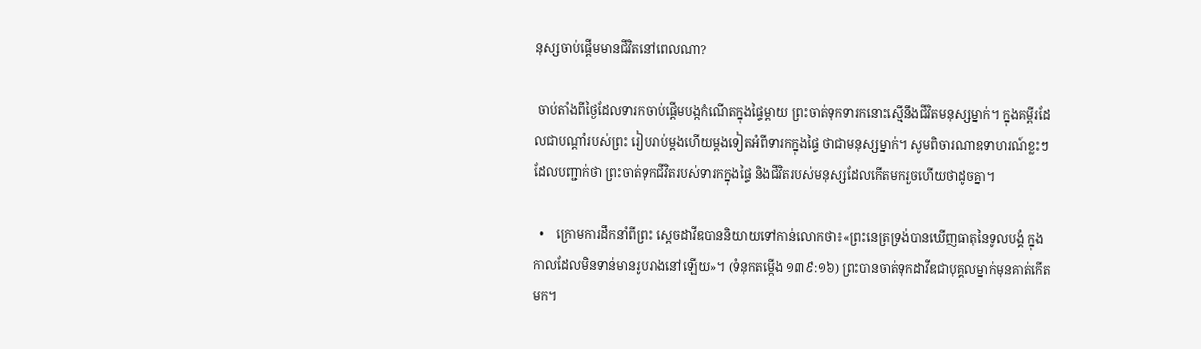នុស្សចាប់ផ្ដើមមានជីវិតនៅពេលណា?

 ចាប់តាំងពីថ្ងៃដែលទារកចាប់ផ្ដើមបង្កកំណើតក្នុងផ្ទៃម្ដាយ ព្រះចាត់ទុកទារកនោះស្មើនឹងជីវិតមនុស្សម្នាក់។ ក្នុងគម្ពីរដែលជាបណ្ដាំរបស់ព្រះ រៀបរាប់ម្ដងហើយម្ដងទៀតអំពីទារកក្នុងផ្ទៃ ថាជាមនុស្សម្នាក់។ សូមពិចារណាឧទាហរណ៍ខ្លះៗដែលបញ្ជាក់ថា ព្រះចាត់ទុកជីវិតរបស់ទារកក្នុងផ្ទៃ និងជីវិតរបស់មនុស្សដែលកើតមករួចហើយថាដូចគ្នា។

  •    ក្រោមការដឹកនាំពីព្រះ ស្ដេចដាវីឌបាននិយាយទៅកាន់លោកថា៖«ព្រះនេត្រទ្រង់បានឃើញធាតុនៃទូលបង្គំ ក្នុងកាលដែលមិនទាន់មានរូបរាងនៅឡើយ»។ (ទំនុកតម្កើង ១៣៩:១៦) ព្រះបានចាត់ទុកដាវីឌជាបុគ្គលម្នាក់មុនគាត់កើតមក។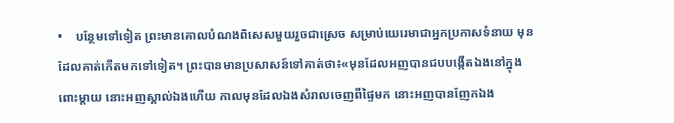•    បន្ថែមទៅទៀត ព្រះមានគោលបំណងពិសេសមួយរួចជាស្រេច សម្រាប់យេរេមាជាអ្នកប្រកាសទំនាយ មុនដែលគាត់កើតមកទៅទៀត។ ព្រះបានមានប្រសាសន៍ទៅគាត់ថា៖«មុនដែលអញបានជបបង្កើតឯងនៅក្នុងពោះម្ដាយ នោះអញស្គាល់ឯងហើយ កាលមុនដែលឯងសំរាលចេញពីផ្ទៃមក នោះអញបានញែកឯង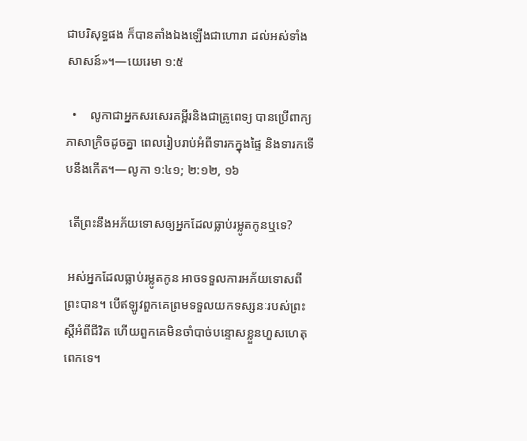ជាបរិសុទ្ធផង ក៏បានតាំងឯងឡើងជាហោរា ដល់អស់ទាំងសាសន៍»។—យេរេមា ១:៥

  •    លូកាជាអ្នកសរសេរគម្ពីរនិងជាគ្រូពេទ្យ បានប្រើពាក្យភាសាក្រិចដូចគ្នា ពេលរៀបរាប់អំពីទារកក្នុងផ្ទៃ និងទារកទើបនឹងកើត។—លូកា ១:៤១; ២:១២, ១៦

 តើព្រះនឹងអភ័យទោសឲ្យអ្នកដែលធ្លាប់រម្លូតកូនឬទេ?

 អស់អ្នកដែលធ្លាប់រម្លូតកូន អាចទទួលការអភ័យទោសពីព្រះបាន។ បើឥឡូវពួកគេព្រមទទួលយកទស្សនៈរបស់ព្រះស្ដីអំពីជីវិត ហើយពួកគេមិនចាំបាច់បន្ទោសខ្លួនហួសហេតុពេកទេ។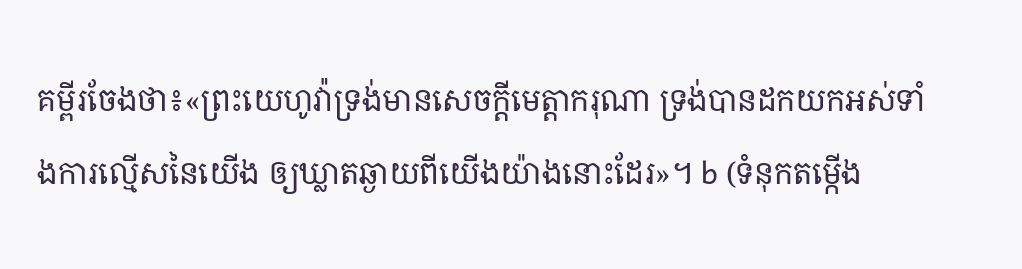គម្ពីរចែងថា៖«ព្រះយេហូវ៉ាទ្រង់មានសេចក្ដីមេត្ដាករុណា ទ្រង់បានដកយកអស់ទាំងការល្មើសនៃយើង ឲ្យឃ្លាតឆ្ងាយពីយើងយ៉ាងនោះដែរ»។ b (ទំនុកតម្កើង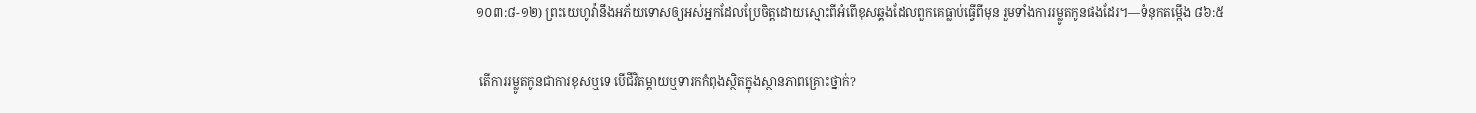១០៣:៨-១២) ព្រះយេហូវ៉ានឹងអភ័យទោសឲ្យអស់អ្នកដែលប្រែចិត្ដដោយស្មោះពីអំពើខុសឆ្គងដែលពួកគេធ្លាប់ធ្វើពីមុន រួមទាំងការរម្លូតកូនផងដែរ។—ទំនុកតម្កើង ៨៦:៥

 តើការរម្លូតកូនជាការខុសឬទេ បើជីវិតម្ដាយឬទារកកំពុងស្ថិតក្នុងស្ថានភាពគ្រោះថ្នាក់?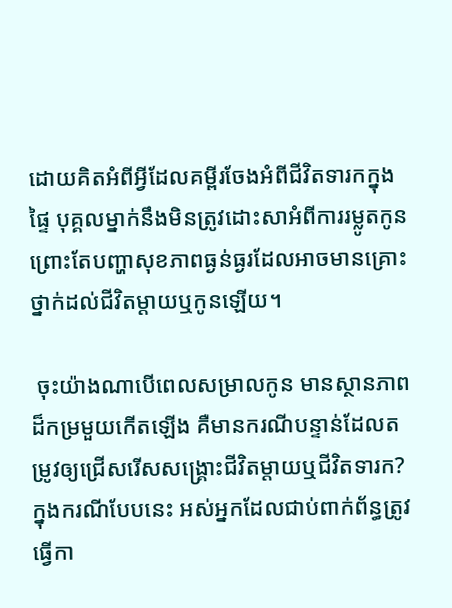ដោយគិតអំពីអ្វីដែលគម្ពីរចែងអំពីជីវិតទារកក្នុងផ្ទៃ បុគ្គលម្នាក់នឹងមិនត្រូវដោះសាអំពីការរម្លូតកូន ព្រោះតែបញ្ហាសុខភាពធ្ងន់ធ្ងរដែលអាចមានគ្រោះថ្នាក់ដល់ជីវិតម្ដាយឬកូនឡើយ។

 ចុះយ៉ាងណាបើពេលសម្រាលកូន មានស្ថានភាពដ៏កម្រមួយកើតឡើង គឺមានករណីបន្ទាន់ដែលតម្រូវឲ្យជ្រើសរើសសង្គ្រោះជីវិតម្ដាយឬជីវិតទារក? ក្នុងករណីបែបនេះ អស់អ្នកដែលជាប់ពាក់ព័ន្ធត្រូវធ្វើកា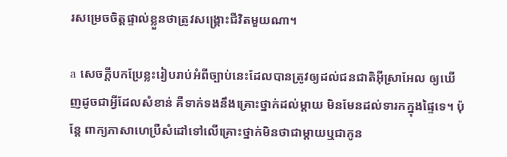រសម្រេចចិត្ដផ្ទាល់ខ្លួនថាត្រូវសង្គ្រោះជីវិតមួយណា។

a សេចក្ដីបកប្រែខ្លះរៀបរាប់អំពីច្បាប់នេះដែលបានត្រូវឲ្យដល់ជនជាតិអ៊ីស្រាអែល ឲ្យឃើញដូចជាអ្វីដែលសំខាន់ គឺទាក់ទងនឹងគ្រោះថ្នាក់ដល់ម្ដាយ មិនមែនដល់ទារកក្នុងផ្ទៃទេ។ ប៉ុន្ដែ ពាក្យភាសាហេប្រឺសំដៅទៅលើគ្រោះថ្នាក់មិនថាជាម្ដាយឬជាកូន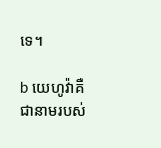ទេ។

b យេហូវ៉ាគឺជានាមរបស់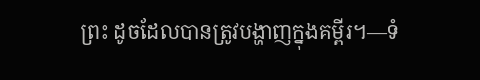ព្រះ ដូចដែលបានត្រូវបង្ហាញក្នុងគម្ពីរ។—ទំ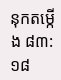នុកតម្កើង ៨៣:១៨